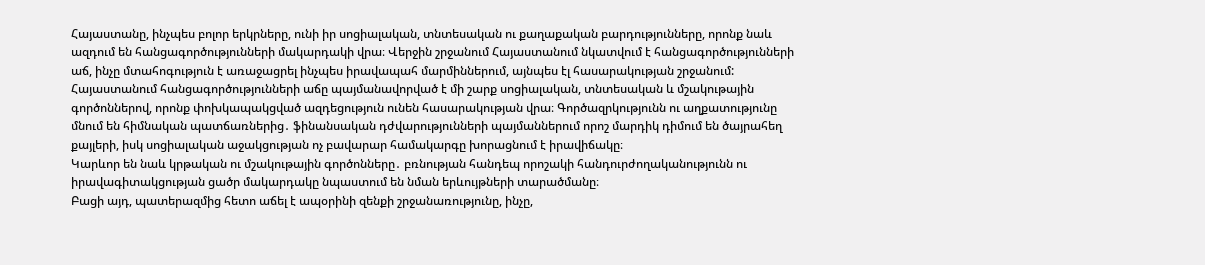Հայաստանը, ինչպես բոլոր երկրները, ունի իր սոցիալական, տնտեսական ու քաղաքական բարդությունները, որոնք նաև ազդում են հանցագործությունների մակարդակի վրա։ Վերջին շրջանում Հայաստանում նկատվում է հանցագործությունների աճ, ինչը մտահոգություն է առաջացրել ինչպես իրավապահ մարմիններում, այնպես էլ հասարակության շրջանում:
Հայաստանում հանցագործությունների աճը պայմանավորված է մի շարք սոցիալական, տնտեսական և մշակութային գործոններով, որոնք փոխկապակցված ազդեցություն ունեն հասարակության վրա։ Գործազրկությունն ու աղքատությունը մնում են հիմնական պատճառներից․ ֆինանսական դժվարությունների պայմաններում որոշ մարդիկ դիմում են ծայրահեղ քայլերի, իսկ սոցիալական աջակցության ոչ բավարար համակարգը խորացնում է իրավիճակը։
Կարևոր են նաև կրթական ու մշակութային գործոնները․ բռնության հանդեպ որոշակի հանդուրժողականությունն ու իրավագիտակցության ցածր մակարդակը նպաստում են նման երևույթների տարածմանը։
Բացի այդ, պատերազմից հետո աճել է ապօրինի զենքի շրջանառությունը, ինչը,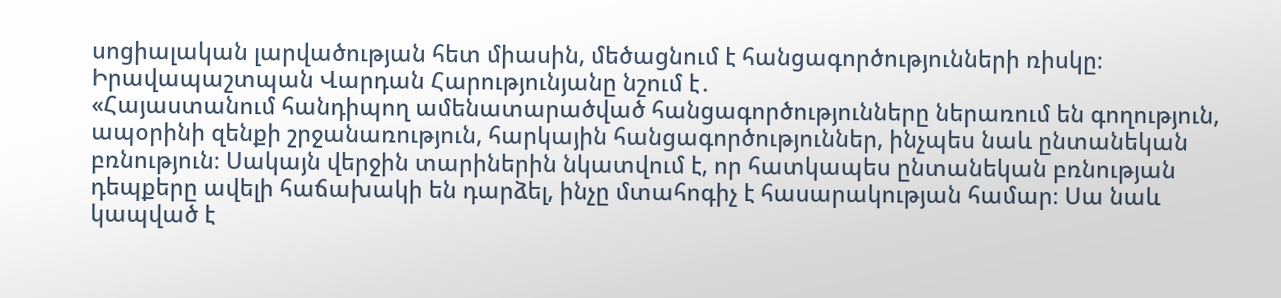սոցիալական լարվածության հետ միասին, մեծացնում է հանցագործությունների ռիսկը։
Իրավապաշտպան Վարդան Հարությունյանը նշում է․
«Հայաստանում հանդիպող ամենատարածված հանցագործությունները ներառում են գողություն, ապօրինի զենքի շրջանառություն, հարկային հանցագործություններ, ինչպես նաև ընտանեկան բռնություն։ Սակայն վերջին տարիներին նկատվում է, որ հատկապես ընտանեկան բռնության դեպքերը ավելի հաճախակի են դարձել, ինչը մտահոգիչ է հասարակության համար։ Սա նաև կապված է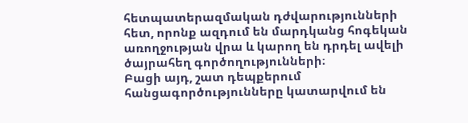հետպատերազմական դժվարությունների հետ, որոնք ազդում են մարդկանց հոգեկան առողջության վրա և կարող են դրդել ավելի ծայրահեղ գործողությունների։
Բացի այդ, շատ դեպքերում հանցագործությունները կատարվում են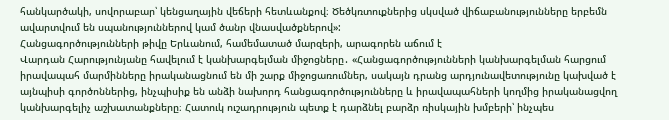հանկարծակի, սովորաբար՝ կենցաղային վեճերի հետևանքով։ Ծեծկռտուքներից սկսված վիճաբանությունները երբեմն ավարտվում են սպանություններով կամ ծանր վնասվածքներով»:
Հանցագործությունների թիվը Երևանում, համեմատած մարզերի, արագորեն աճում է
Վարդան Հարությունյանը հավելում է կանխարգելման միջոցները․ «Հանցագործությունների կանխարգելման հարցում իրավապահ մարմինները իրականացնում են մի շարք միջոցառումներ, սակայն դրանց արդյունավետությունը կախված է այնպիսի գործոններից, ինչպիսիք են անձի նախորդ հանցագործությունները և իրավապահների կողմից իրականացվող կանխարգելիչ աշխատանքները։ Հատուկ ուշադրություն պետք է դարձնել բարձր ռիսկային խմբերի՝ ինչպես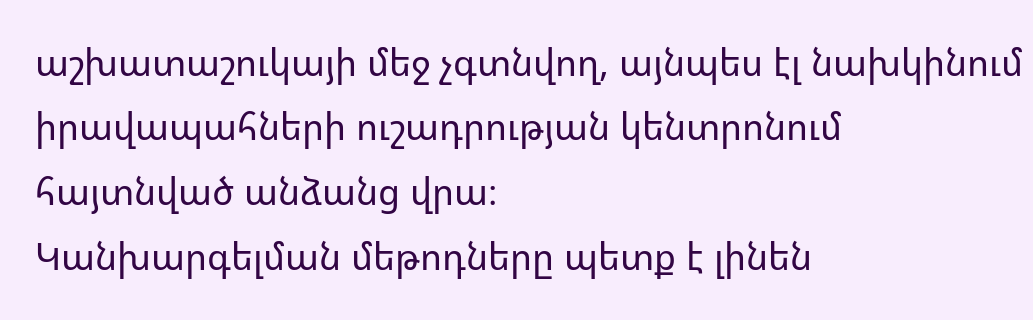աշխատաշուկայի մեջ չգտնվող, այնպես էլ նախկինում իրավապահների ուշադրության կենտրոնում հայտնված անձանց վրա։
Կանխարգելման մեթոդները պետք է լինեն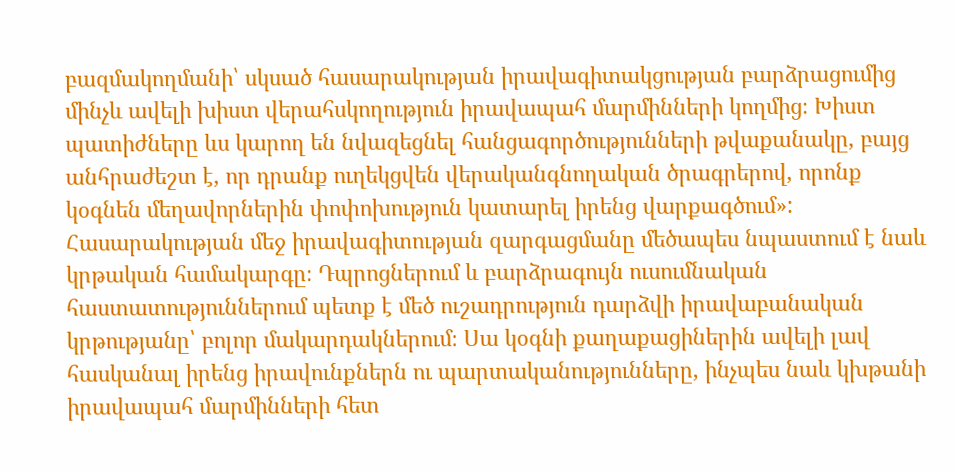բազմակողմանի՝ սկսած հասարակության իրավագիտակցության բարձրացումից մինչև ավելի խիստ վերահսկողություն իրավապահ մարմինների կողմից։ Խիստ պատիժները ևս կարող են նվազեցնել հանցագործությունների թվաքանակը, բայց անհրաժեշտ է, որ դրանք ուղեկցվեն վերականգնողական ծրագրերով, որոնք կօգնեն մեղավորներին փոփոխություն կատարել իրենց վարքագծում»:
Հասարակության մեջ իրավագիտության զարգացմանը մեծապես նպաստում է նաև կրթական համակարգը։ Դպրոցներում և բարձրագույն ուսումնական հաստատություններում պետք է մեծ ուշադրություն դարձվի իրավաբանական կրթությանը՝ բոլոր մակարդակներում։ Սա կօգնի քաղաքացիներին ավելի լավ հասկանալ իրենց իրավունքներն ու պարտականությունները, ինչպես նաև կխթանի իրավապահ մարմինների հետ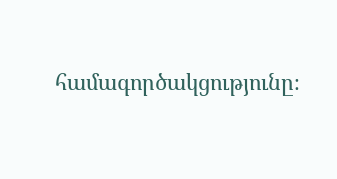համագործակցությունը։